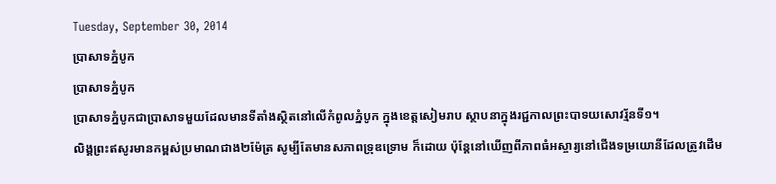Tuesday, September 30, 2014
ប្រាសាទភ្នំបូក
ប្រាសាទភ្នំបូក
ប្រាសាទភ្នំបូកជាប្រាសាទមួយដែលមានទីតាំងស្ថិតនៅលើកំពូលភ្នំបូក ក្នុងខេត្តសៀមរាប ស្ថាបនាក្នុងរជ្ជកាលព្រះបាទយសោវរ្ម័នទី១។
លិង្គព្រះឥសូរមានកម្ពស់ប្រមាណជាង២ម៉ែត្រ សូម្បីតែមានសភាពទ្រុឌទ្រោម ក៏ដោយ ប៉ុន្តែនៅឃើញពីភាពធំអស្ចារ្យនៅជើងទម្រយោនីដែលត្រូវដើម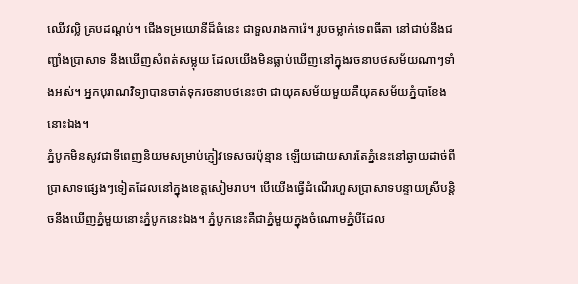ឈើវល្លិ គ្របដណ្តប់។ ជើងទម្រយោនីដ៏ធំនេះ ជាទួលរាងការ៉េ។ រូបចម្លាក់ទេពធីតា នៅជាប់នឹងជញ្ជាំងប្រាសាទ នឹងឃើញសំពត់សម្លុយ ដែលយើងមិនធ្លាប់ឃើញនៅក្នុងរចនាបថសម័យណាៗទាំងអស់។ អ្នកបុរាណវិទ្យាបានចាត់ទុករចនាបថនេះថា ជាយុគសម័យមួយគឺយុគសម័យភ្នំបាខែងនោះឯង។
ភ្នំបូកមិនសូវជាទីពេញនិយមសម្រាប់ភ្ញៀវទេសចរប៉ុន្មាន ឡើយដោយសារតែភ្នំនេះនៅឆ្ងាយដាច់ពីប្រាសាទផ្សេងៗទៀតដែលនៅក្នុងខេត្តសៀមរាប។ បើយើងធ្វើដំណើរហួសប្រាសាទបន្ទាយស្រីបន្តិចនឹងឃើញភ្នំមួយនោះភ្នំបូកនេះឯង។ ភ្នំបូកនេះគឺជាភ្នំមួយក្នុងចំណោមភ្នំបីដែល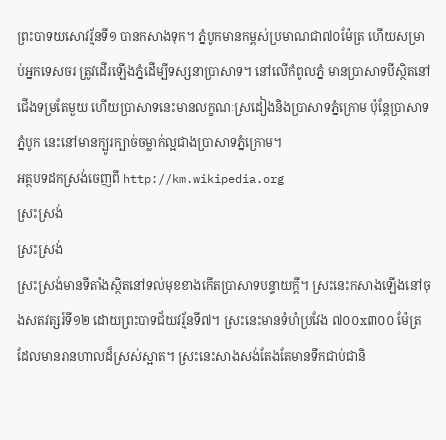ព្រះបាទយសោវរ្ម័នទី១ បានកសាងទុក។ ភ្នំបូកមានកម្ពស់ប្រមាណជា៧០ម៉ែត្រ ហើយសម្រាប់អ្នកទេសចរ ត្រូវដើរឡើងភ្នំដើម្បីទស្សនាប្រាសាទ។ នៅលើកំពូលភ្នំ មានប្រាសាទបីស្ថិតនៅជើងទម្រតែមួយ ហើយប្រាសាទនេះមានលក្ខណៈស្រដៀងនិងប្រាសាទភ្នំក្រោម ប៉ុន្តែប្រាសាទភ្នំបូក នេះនៅមានក្បូរក្បាច់ចម្លាក់ល្អជាងប្រាសាទភ្នំក្រោម។
អត្ថបទដកស្រង់ចេញពី http://km.wikipedia.org
ស្រះស្រង់
ស្រះស្រង់
ស្រះស្រង់មានទីតាំងស្ថិតនៅទល់មុខខាងកើតប្រាសាទបន្ទាយក្តី។ ស្រះនេះកសាងឡើងនៅចុងសតវត្សរ៍ទី១២ ដោយព្រះបាទជ័យវរ្ម័នទី៧។ ស្រះនេះមានទំហំប្រវែង ៧០០x៣០០ ម៉ែត្រ ដែលមានរានហាលដ៏ស្រស់ស្អាត។ ស្រះនេះសាងសង់តែងតែមានទឹកជាប់ជានិ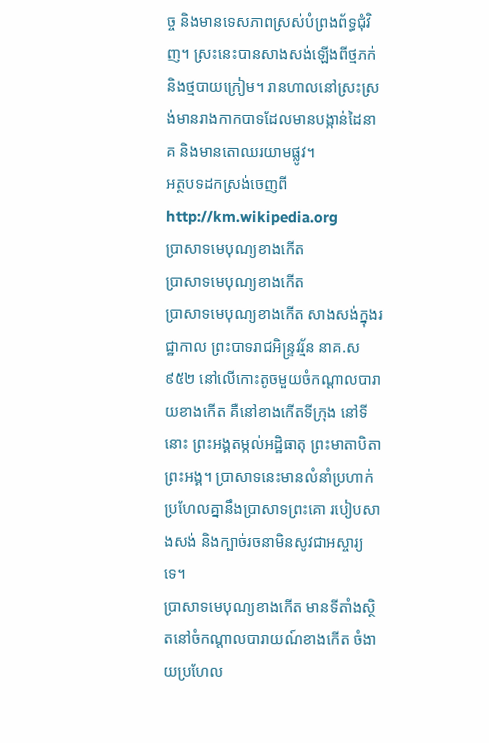ច្ច និងមានទេសភាពស្រស់បំព្រងព័ទ្ធជុំវិញ។ ស្រះនេះបានសាងសង់ឡើងពីថ្មភក់ និងថ្មបាយក្រៀម។ រានហាលនៅស្រះស្រង់មានរាងកាកបាទដែលមានបង្កាន់ដៃនាគ និងមានតោឈរយាមផ្លូវ។
អត្ថបទដកស្រង់ចេញពី http://km.wikipedia.org
ប្រាសាទមេបុណ្យខាងកើត
ប្រាសាទមេបុណ្យខាងកើត
ប្រាសាទមេបុណ្យខាងកើត សាងសង់ក្នុងរជ្ឋាកាល ព្រះបាទរាជអិន្ទ្រវរ្ម័ន នាគ.ស៩៥២ នៅលើកោះតូចមួយចំកណ្ដាលបារាយខាងកើត គឺនៅខាងកើតទីក្រុង នៅទីនោះ ព្រះអង្គតម្កល់អដ្ឋិធាតុ ព្រះមាតាបិតាព្រះអង្គ។ ប្រាសាទនេះមានលំនាំប្រហាក់ប្រហែលគ្នានឹងប្រាសាទព្រះគោ របៀបសាងសង់ និងក្បាច់រចនាមិនសូវជាអស្ចារ្យទេ។
ប្រាសាទមេបុណ្យខាងកើត មានទីតាំងស្ថិតនៅចំកណ្តាលបារាយណ៍ខាងកើត ចំងាយប្រហែល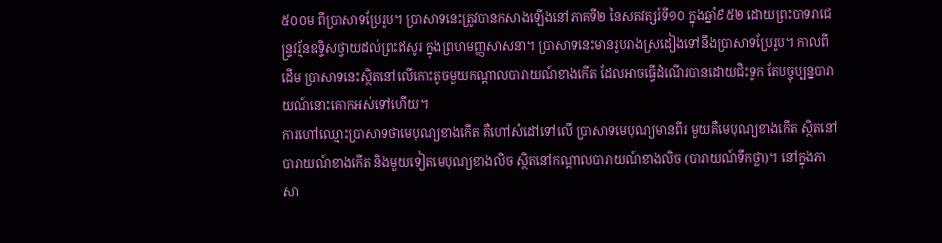៥០០ម ពីប្រាសាទប្រែរូប។ ប្រាសាទនេះត្រូវបានកសាងឡើងនៅភាគទី២ នៃសតវត្សរ៍ទី១០ ក្នុងឆ្នាំ៩៥២ ដោយព្រះបាទរាជេន្ទ្រវរ្ម័នឧទ្ទិសថ្វាយដល់ព្រះឥសូរ ក្នុងព្រហមញ្ញសាសនា។ ប្រាសាទនេះមានរូបរាងស្រដៀងទៅនឹងប្រាសាទប្រែរូប។ កាលពីដើម ប្រាសាទនេះស្ថិតនៅលើកោះតូចមួយកណ្តាលបារាយណ៍ខាងកើត ដែលអាចធ្វើដំណើរបានដោយជិះទូក តែបច្ចុប្បន្នបារាយណ៍នោះគោកអស់ទៅហើយ។
ការហៅឈ្មោះប្រាសាទថាមេបុណ្យខាងកើត គឺហៅសំដៅទៅលើ ប្រាសាទមេបុណ្យមានពីរ មួយគឺមេបុណ្យខាងកើត ស្ថិតនៅបារាយណ៍ខាងកើត និងមួយទៀតមេបុណ្យខាងលិច ស្ថិតនៅកណ្តាលបារាយណ៍ខាងលិច (បារាយណ៍ទឹកថ្លា)។ នៅក្នុងភាសា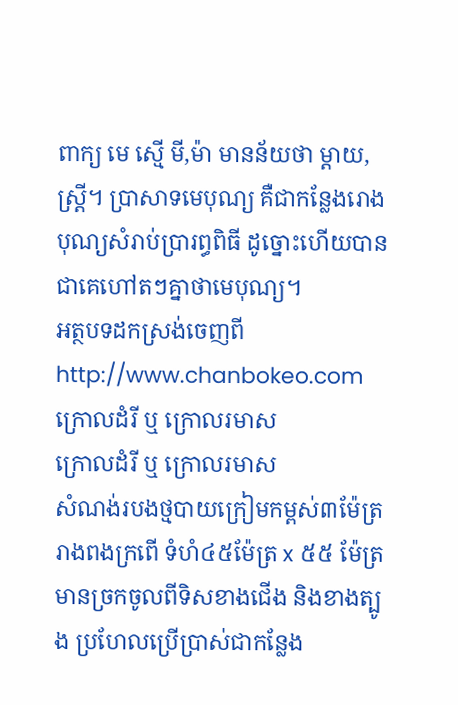ពាក្យ មេ ស្មើ មី,ម៉ា មានន័យថា ម្តាយ, ស្ត្រី។ ប្រាសាទមេបុណ្យ គឺជាកន្លែងរោងបុណ្យសំរាប់ប្រារព្ធពិធី ដូច្នោះហើយបានជាគេហៅតៗគ្នាថាមេបុណ្យ។
អត្ថបទដកស្រង់ចេញពី http://www.chanbokeo.com
ក្រោលដំរី ឬ ក្រោលរមាស
ក្រោលដំរី ឬ ក្រោលរមាស
សំណង់របងថ្មបាយក្រៀមកម្ពស់៣ម៉ែត្រ រាងពងក្រពើ ទំហំ៤៥ម៉ែត្រ x ៥៥ ម៉ែត្រ មានច្រកចូលពីទិសខាងជើង និងខាងត្បូង ប្រហែលប្រើប្រាស់ជាកន្លែង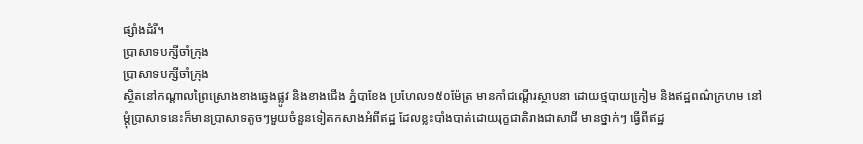ផ្សាំងដំរី។
ប្រាសាទបក្សីចាំក្រុង
ប្រាសាទបក្សីចាំក្រុង
ស្ថិតនៅកណ្តាលព្រៃស្រោងខាងឆេ្វងផ្លូវ និងខាងជើង ភ្នំបាខែង ប្រហែល១៥០ម៉ែត្រ មានកាំជណ្តើរស្ថាបនា ដោយថ្មបាយកៀ្រម និងឥដ្ឋពណ៌ក្រហម នៅម្តុំប្រាសាទនេះក៏មានប្រាសាទតូចៗមួយចំនួនទៀតកសាងអំពីឥដ្ឋ ដែលខ្លះបាំងបាត់ដោយរុក្ខជាតិរាងជាសាជី មានថ្នាក់ៗ ធ្វើពីឥដ្ឋ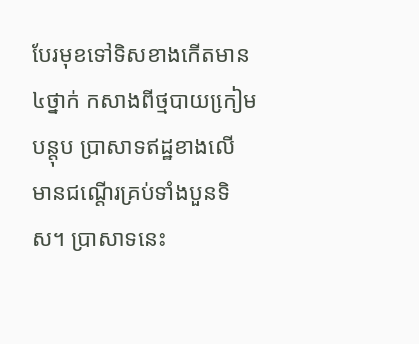បែរមុខទៅទិសខាងកើតមាន៤ថ្នាក់ កសាងពីថ្មបាយកៀ្រមបន្តុប ប្រាសាទឥដ្ឋខាងលើ មានជណ្តើរគ្រប់ទាំងបួនទិស។ ប្រាសាទនេះ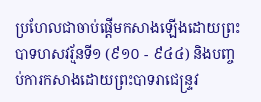ប្រហែលជាចាប់ផ្តើមកសាងឡើងដោយព្រះបាទហសវរ្ម័នទី១ (៩១០ - ៩៤៤) និងបញ្ចប់ការកសាងដោយព្រះបាទរាជេន្រ្ទវ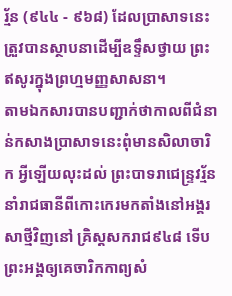រ្ម័ន (៩៤៤ - ៩៦៨) ដែលប្រាសាទនេះត្រួវបានស្ថាបនាដើម្បីឧទ្ទឹសថ្វាយ ព្រះឥសូរក្នុងព្រហ្មមញ្ញសាសនា។
តាមឯកសារបានបញ្ជាក់ថាកាលពីជំនាន់កសាងប្រាសាទនេះពុំមានសិលាចារិក អ្វីឡើយលុះដល់ ព្រះបាទរាជេន្រ្ទវរ្ម័ននាំរាជធានីពីកោះកេរមកតាំងនៅអង្គរសាថ្មីវិញនៅ គ្រិស្តសករាជ៩៤៨ ទើបព្រះអង្គឲ្យគេចារិកកាព្យសំ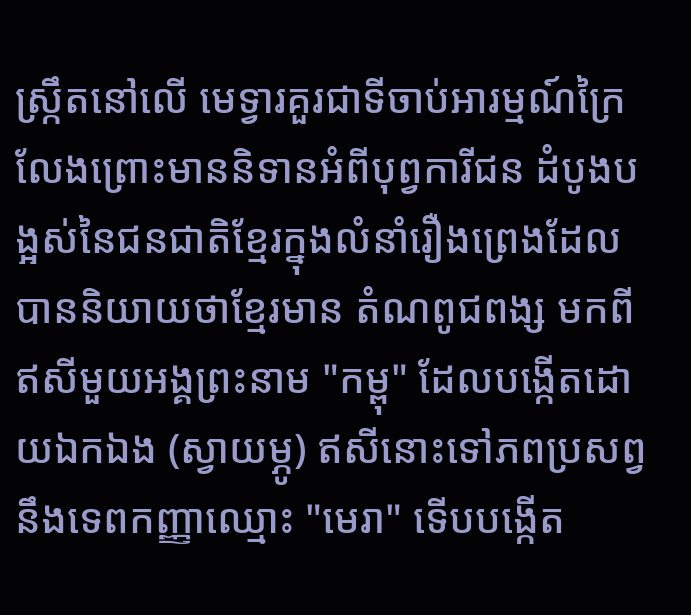ស្រ្កឹតនៅលើ មេទ្វារគួរជាទីចាប់អារម្មណ៍ក្រៃលែងព្រោះមាននិទានអំពីបុព្វការីជន ដំបូងបង្អស់នៃជនជាតិខែ្មរក្នុងលំនាំរឿងព្រេងដែលបាននិយាយថាខែ្មរមាន តំណពូជពង្ស មកពីឥសីមួយអង្គព្រះនាម "កម្ពុ" ដែលបង្កើតដោយឯកឯង (ស្វាយម្ភូ) ឥសីនោះទៅភពប្រសព្វនឹងទេពកញ្ញាឈ្មោះ "មេរា" ទើបបង្កើត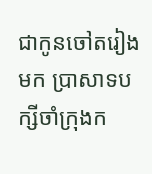ជាកូនចៅតរៀងមក ប្រាសាទបក្សីចាំក្រុងក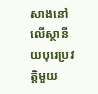សាងនៅលើស្ថានីយបុរេប្រវត្តិមួយ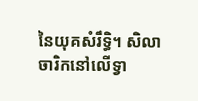នៃយុគសំរឹទិ្ធ។ សិលាចារិកនៅលើទ្វា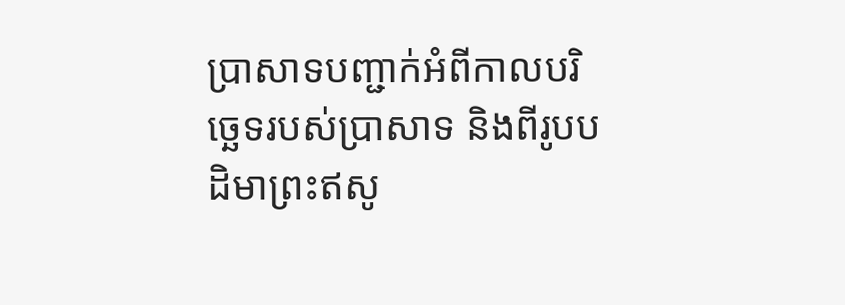ប្រាសាទបញ្ជាក់អំពីកាលបរិច្ឆេទរបស់ប្រាសាទ និងពីរូបបដិមាព្រះឥសូ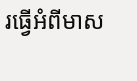រធ្វើអំពីមាស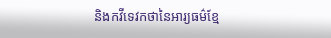និងកវីទេវកថានៃអារ្យធម៌ខ្មែ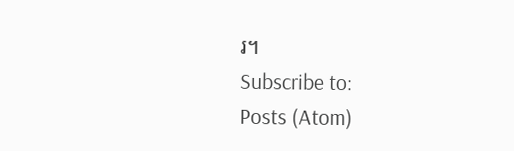រ។
Subscribe to:
Posts (Atom)